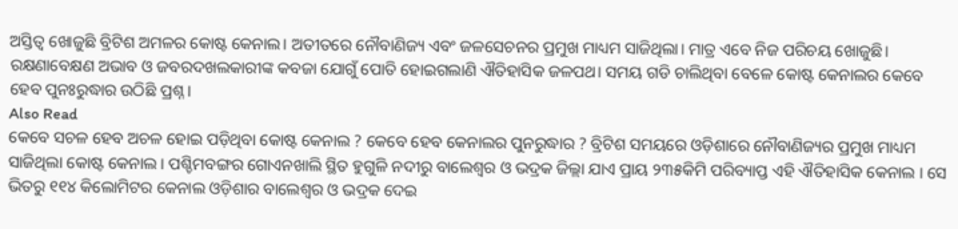ଅସ୍ତିତ୍ୱ ଖୋଜୁଛି ବ୍ରିଟିଶ ଅମଳର କୋଷ୍ଟ କେନାଲ। ଅତୀତରେ ନୌବାଣିଜ୍ୟ ଏବଂ ଜଳସେଚନର ପ୍ରମୁଖ ମାଧ୍ୟମ ସାଜିଥିଲା। ମାତ୍ର ଏବେ ନିଜ ପରିଚୟ ଖୋଜୁଛି। ରକ୍ଷଣାବେକ୍ଷଣ ଅଭାବ ଓ ଜବରଦଖଲକାରୀଙ୍କ କବଜା ଯୋଗୁଁ ପୋତି ହୋଇଗଲାଣି ଐତିହାସିକ ଜଳପଥ। ସମୟ ଗଡି ଚାଲିଥିବା ବେଳେ କୋଷ୍ଟ କେନାଲର କେବେ ହେବ ପୁନଃରୁଦ୍ଧାର ଉଠିଛି ପ୍ରଶ୍ନ।
Also Read
କେବେ ସଚଳ ହେବ ଅଚଳ ହୋଇ ପଡ଼ିଥିବା କୋଷ୍ଟ କେନାଲ ? କେବେ ହେବ କେନାଲର ପୁନରୁଦ୍ଧାର ? ବ୍ରିଟିଶ ସମୟରେ ଓଡ଼ିଶାରେ ନୌବାଣିଜ୍ୟର ପ୍ରମୁଖ ମାଧ୍ୟମ ସାଜିଥିଲା କୋଷ୍ଟ କେନାଲ । ପଶ୍ଚିମବଙ୍ଗର ଗୋଏନଖାଲି ସ୍ଥିତ ହୁଗୁଳି ନଦୀରୁ ବାଲେଶ୍ୱର ଓ ଭଦ୍ରକ ଜିଲ୍ଲା ଯାଏ ପ୍ରାୟ ୨୩୫କିମି ପରିବ୍ୟାପ୍ତ ଏହି ଐତିହାସିକ କେନାଲ । ସେ ଭିତରୁ ୧୧୪ କିଲୋମିଟର କେନାଲ ଓଡ଼ିଶାର ବାଲେଶ୍ୱର ଓ ଭଦ୍ରକ ଦେଇ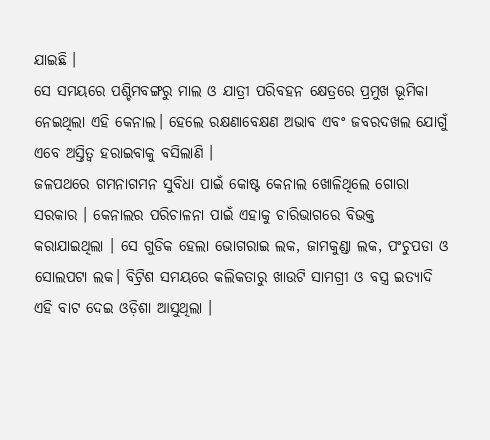ଯାଇଛି ।
ସେ ସମୟରେ ପଶ୍ଚିମବଙ୍ଗରୁ ମାଲ ଓ ଯାତ୍ରୀ ପରିବହନ କ୍ଷେତ୍ରରେ ପ୍ରମୁଖ ଭୂମିକା ନେଇଥିଲା ଏହି କେନାଲ। ହେଲେ ରକ୍ଷଣାବେକ୍ଷଣ ଅଭାବ ଏବଂ ଜବରଦଖଲ ଯୋଗୁଁ ଏବେ ଅସ୍ତିତ୍ୱ ହରାଇବାକୁ ବସିଲାଣି ।
ଜଳପଥରେ ଗମନାଗମନ ସୁବିଧା ପାଇଁ କୋଷ୍ଟ କେନାଲ ଖୋଳିଥିଲେ ଗୋରା ସରକାର । କେନାଲର ପରିଚାଳନା ପାଇଁ ଏହାକୁ ଚାରିଭାଗରେ ବିଭକ୍ତ କରାଯାଇଥିଲା । ସେ ଗୁଡିକ ହେଲା ଭୋଗରାଇ ଲକ, ଜାମକୁଣ୍ଡା ଲକ, ପଂଚୁପଡା ଓ ସୋଲପଟା ଲକ। ବିଟ୍ରିଶ ସମୟରେ କଲିକତାରୁ ଖାଉଟି ସାମଗ୍ରୀ ଓ ବସ୍ତ୍ର ଇତ୍ୟାଦି ଏହି ବାଟ ଦେଇ ଓଡ଼ିଶା ଆସୁଥିଲା ।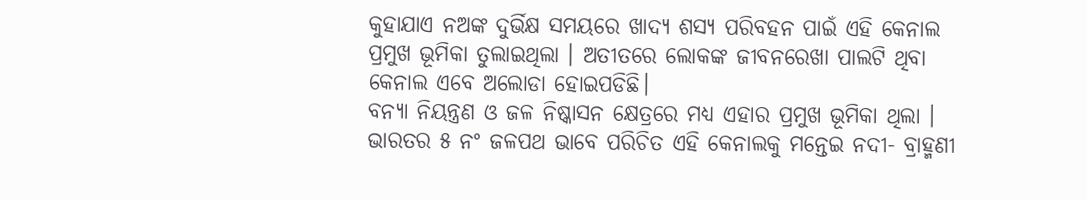କୁହାଯାଏ ନଅଙ୍କ ଦୁର୍ଭିକ୍ଷ ସମୟରେ ଖାଦ୍ୟ ଶସ୍ୟ ପରିବହନ ପାଇଁ ଏହି କେନାଲ ପ୍ରମୁଖ ଭୂମିକା ତୁଲାଇଥିଲା । ଅତୀତରେ ଲୋକଙ୍କ ଜୀବନରେଖା ପାଲଟି ଥିବା କେନାଲ ଏବେ ଅଲୋଡା ହୋଇପଡିଛି।
ବନ୍ୟା ନିୟନ୍ତ୍ରଣ ଓ ଜଳ ନିଷ୍କାସନ କ୍ଷେତ୍ରରେ ମଧ୍ୟ ଏହାର ପ୍ରମୁଖ ଭୂମିକା ଥିଲା । ଭାରତର ୫ ନଂ ଜଳପଥ ଭାବେ ପରିଚିତ ଏହି କେନାଲକୁ ମନ୍ତେଇ ନଦୀ- ବ୍ରାହ୍ମଣୀ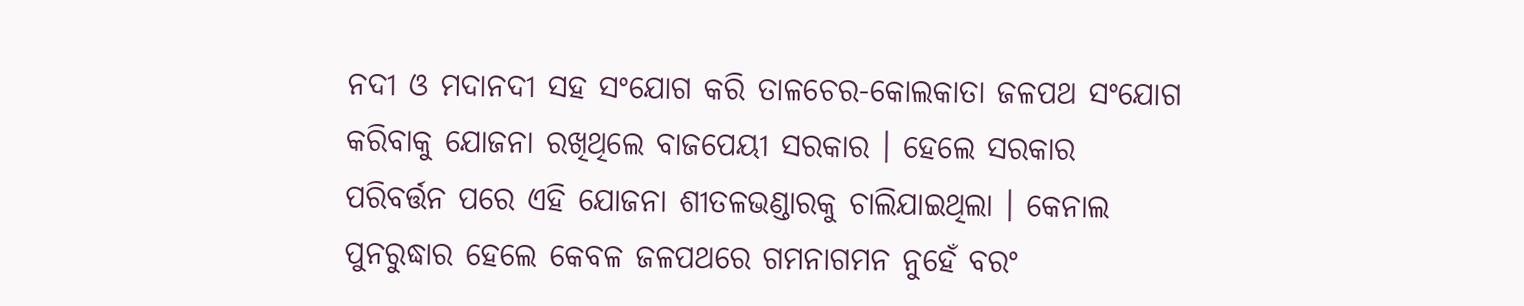ନଦୀ ଓ ମଦାନଦୀ ସହ ସଂଯୋଗ କରି ତାଳଚେର-କୋଲକାତା ଜଳପଥ ସଂଯୋଗ କରିବାକୁ ଯୋଜନା ରଖିଥିଲେ ବାଜପେୟୀ ସରକାର । ହେଲେ ସରକାର ପରିବର୍ତ୍ତନ ପରେ ଏହି ଯୋଜନା ଶୀତଳଭଣ୍ଡାରକୁ ଚାଲିଯାଇଥିଲା । କେନାଲ ପୁନରୁଦ୍ଧାର ହେଲେ କେବଳ ଜଳପଥରେ ଗମନାଗମନ ନୁହେଁ ବରଂ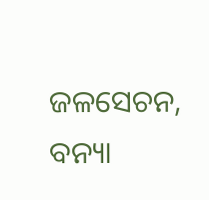ଜଳସେଚନ, ବନ୍ୟା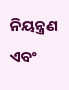ନିୟନ୍ତ୍ରଣ ଏବଂ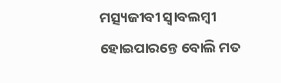ମତ୍ସ୍ୟଜୀବୀ ସ୍ୱାବଲମ୍ବୀ ହୋଇପାରନ୍ତେ ବୋଲି ମତ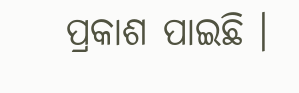ପ୍ରକାଶ ପାଇଛି ।